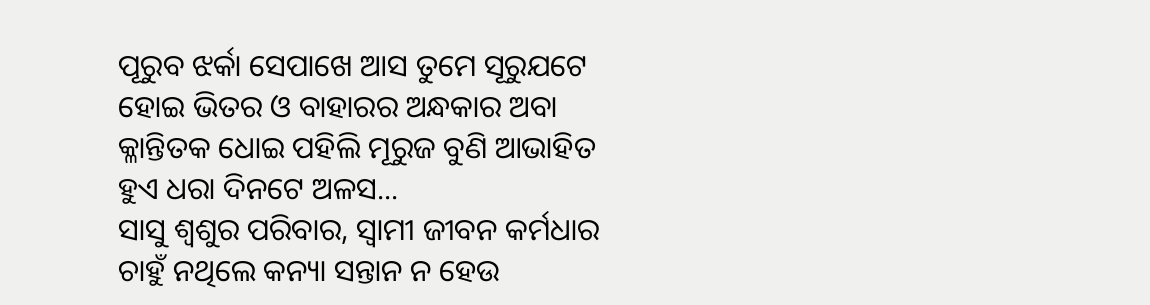ପୂରୁବ ଝର୍କା ସେପାଖେ ଆସ ତୁମେ ସୂରୁଯଟେ ହୋଇ ଭିତର ଓ ବାହାରର ଅନ୍ଧକାର ଅବା କ୍ଳାନ୍ତିତକ ଧୋଇ ପହିଲି ମୂରୁଜ ବୁଣି ଆଭାହିତ ହୁଏ ଧରା ଦିନଟେ ଅଳସ...
ସାସୁ ଶ୍ଵଶୁର ପରିବାର, ସ୍ଵାମୀ ଜୀବନ କର୍ମଧାର ଚାହୁଁ ନଥିଲେ କନ୍ୟା ସନ୍ତାନ ନ ହେଉ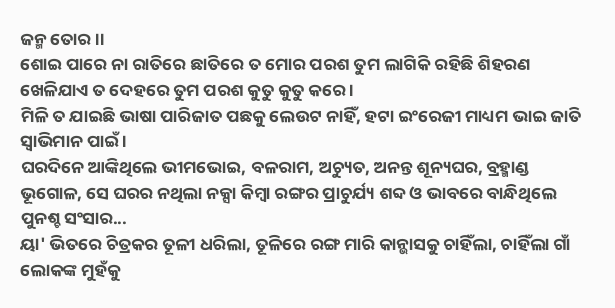ଜନ୍ମ ତୋର ।।
ଶୋଇ ପାରେ ନା ରାତିରେ ଛାତିରେ ତ ମୋର ପରଶ ତୁମ ଲାଗିକି ରହିଛି ଶିହରଣ ଖେଳିଯାଏ ତ ଦେହରେ ତୁମ ପରଶ କୁତୁ କୁତୁ କରେ ।
ମିଳି ତ ଯାଇଛି ଭାଷା ପାରିଜାତ ପଛକୁ ଲେଉଟ ନାହିଁ, ହଟା ଇଂରେଜୀ ମାଧ୍ୟମ ଭାଇ ଜାତି ସ୍ୱାଭିମାନ ପାଇଁ ।
ଘରଦିନେ ଆଙ୍କିଥିଲେ ଭୀମଭୋଇ, ବଳରାମ, ଅଚ୍ୟୁତ, ଅନନ୍ତ ଶୂନ୍ୟଘର, ବ୍ରହ୍ମାଣ୍ଡ ଭୂଗୋଳ, ସେ ଘରର ନଥିଲା ନକ୍ସା କିମ୍ୱା ରଙ୍ଗର ପ୍ରାଚୁର୍ଯ୍ୟ ଶବ୍ଦ ଓ ଭାବରେ ବାନ୍ଧିଥିଲେ ପୁନଶ୍ଚ ସଂସାର...
ୟା' ଭିତରେ ଚିତ୍ରକର ତୂଳୀ ଧରିଲା, ତୂଳିରେ ରଙ୍ଗ ମାରି କାନ୍ଭାସକୁ ଚାହିଁଲା, ଚାହିଁଲା ଗାଁ ଲୋକଙ୍କ ମୁହଁକୁ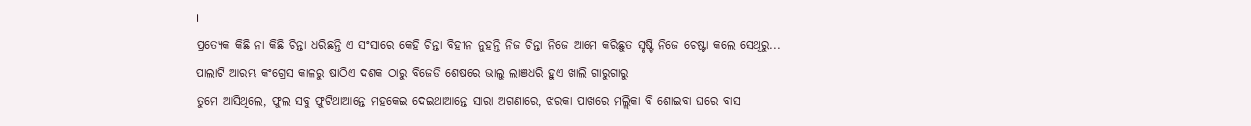।
ପ୍ରତ୍ୟେକ କିଛି ନା କିଛି ଚିନ୍ତା ଧରିଛନ୍ତି ଏ ସଂସାରେ କେହି ଚିନ୍ତା ବିହୀନ ନୁହନ୍ତି ନିଜ ଚିନ୍ତା ନିଜେ ଆମେ କରିଛୁତ ସୃଷ୍ଟି ନିଜେ ଚେଷ୍ଟା କଲେ ସେଥିରୁ...
ପାଲାଟି ଆରମ୍ଭ କଂଗ୍ରେସ କାଳରୁ ଷାଠିଏ ଦଶକ ଠାରୁ ବିଜେଡି ଶେଷରେ ଭାଲୁ ଲାଞଧରି ହୁଏ ଖାଲି ଗାରୁଗାରୁ
ତୁମେ ଆସିଥିଲେ, ଫୁଲ ସବୁ ଫୁଟିଥାଆନ୍ତେ ମହକେଇ ଦେଇଥାଆନ୍ତେ ସାରା ଅଗଣାରେ, ଝରକା ପାଖରେ ମଲ୍ଲିକା ବି ଶୋଇବା ଘରେ ବାସ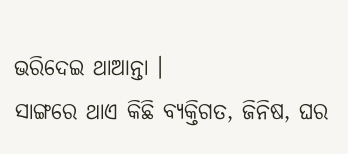ଭରିଦେଇ ଥାଆନ୍ତା ।
ସାଙ୍ଗରେ ଥାଏ କିଛି ବ୍ୟକ୍ତିଗତ, ଜିନିଷ, ଘର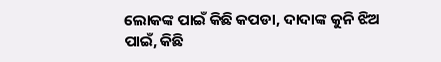ଲୋକଙ୍କ ପାଇଁ କିଛି କପଡା, ଦାଦାଙ୍କ କୁନି ଝିଅ ପାଇଁ, କିଛି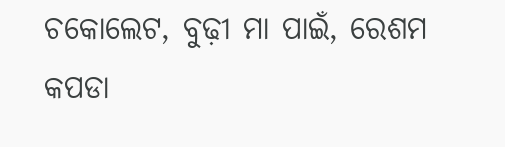ଚକୋଲେଟ, ବୁଢ଼ୀ ମା ପାଇଁ, ରେଶମ କପଡା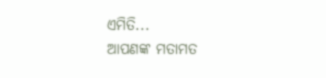ଏମିତି...
ଆପଣଙ୍କ ମତାମତ